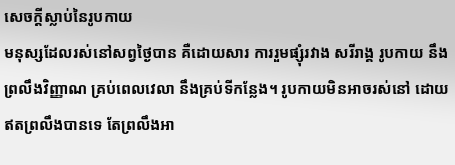សេចក្ដីស្លាប់នៃរូបកាយ
មនុស្សដែលរស់នៅសព្វថ្ងៃបាន គឺដោយសារ ការរួមផ្សុំរវាង សរីរាង្គ រូបកាយ នឹងព្រលឹងវិញ្ញាណ គ្រប់ពេលវេលា នឹងគ្រប់ទីកន្លែង។ រូបកាយមិនអាចរស់នៅ ដោយឥតព្រលឹងបានទេ តែព្រលឹងអា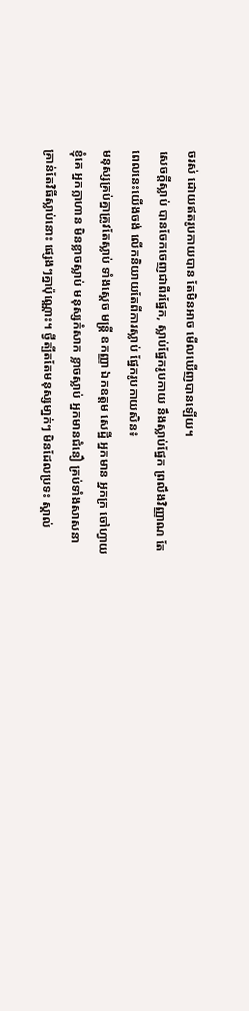ចរស់ ដោយឥតរូបកាយបាន តែមិនអាច មើលឃើញបានឡើយ។
សេចកី្ដស្លាប់ បានចែកចេញជាពីរផ្នែក, ស្លាប់ផ្នែករូបកាយ នឹងស្លាប់ផ្នែក ព្រលឹងវិញ្ញាណ តែ ពេលនេះយើងចង់ លើកនិយាយតែពីការស្លាប់ ផ្នែករូបកាយសិន៖
មនុស្សគ្រប់គ្នាគ្រូវតែស្លាប់ ទាំងសេ្ដច មន្ដ្រី ឧកញ្ញា ឯកឧត្ដម សេដ្ឋី អ្នកមាន អ្នកក្រ ចៅហ្វាយ ខ្ញុំគេ អ្នកក្លាហាន មិនខ្លាចស្លាប់ មនុស្សកំសាក ខ្លាចស្លាប់ អ្នកមានជំនឿ គ្រប់ទាំងសាសនា គ្រាន់តែវិធីស្លាប់នោះ ផ្សេងៗគ្នាប៉ុណ្ណោះ។ ថ្វីត្បីតតែមនុស្សមា្នក់ៗ មិនដែលប្រទះ ស្គាល់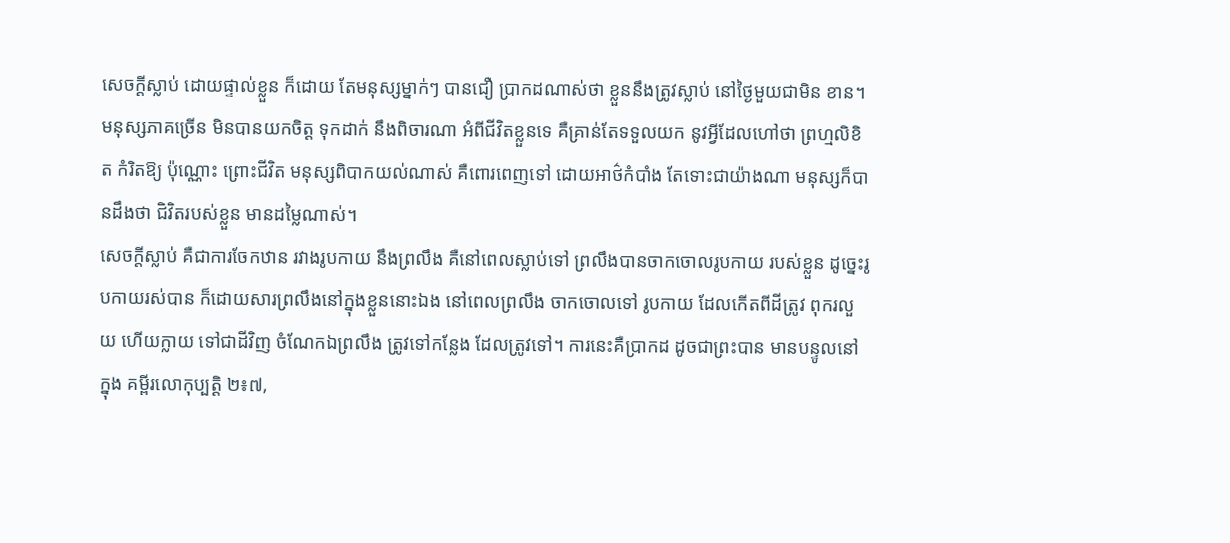សេចក្ដីស្លាប់ ដោយផ្ទាល់ខ្លួន ក៏ដោយ តែមនុស្សម្នាក់ៗ បានជឿ បា្រកដណាស់ថា ខ្លួននឹងត្រូវស្លាប់ នៅថ្ងៃមួយជាមិន ខាន។មនុស្សភាគច្រើន មិនបានយកចិត្ដ ទុកដាក់ នឹងពិចារណា អំពីជីវិតខ្លួនទេ គឺគ្រាន់តែទទួលយក នូវអ្វីដែលហៅថា ព្រហ្មលិខិត កំរិតឱ្យ ប៉ុណ្ណោះ ព្រោះជីវិត មនុស្សពិបាកយល់ណាស់ គឺពោរពេញទៅ ដោយអាថ៌កំបាំង តែទោះជាយ៉ាងណា មនុស្សក៏បានដឹងថា ជិវិតរបស់ខ្លួន មានដម្លៃណាស់។
សេចក្ដីស្លាប់ គឺជាការចែកឋាន រវាងរូបកាយ នឹងព្រលឹង គឺនៅពេលស្លាប់ទៅ ព្រលឹងបានចាកចោលរូបកាយ របស់ខ្លួន ដូច្នេះរូបកាយរស់បាន ក៏ដោយសារព្រលឹងនៅក្នុងខ្លួននោះឯង នៅពេលព្រលឹង ចាកចោលទៅ រូបកាយ ដែលកើតពីដីត្រូវ ពុករលួយ ហើយក្លាយ ទៅជាដីវិញ ចំណែកឯព្រលឹង ត្រូវទៅកន្លែង ដែលត្រូវទៅ។ ការនេះគឺប្រាកដ ដូចជាព្រះបាន មានបន្ទូលនៅក្នុង គម្ពីរលោកុប្បត្ដិ ២៖៧,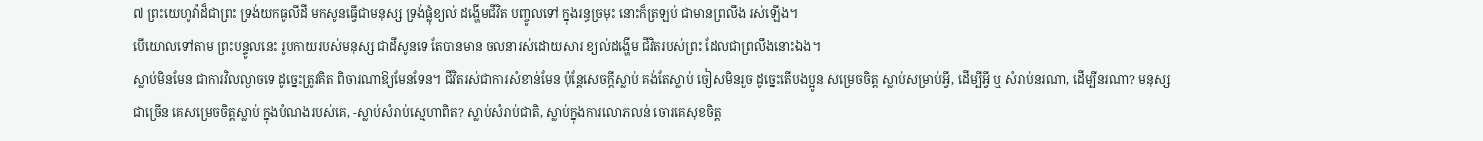៧ ព្រះយេហូវ៉ាដ៏ជាព្រះ ទ្រង់យកធូលីដី មកសូនធ្វើជាមនុស្ស ទ្រង់ផ្លុំខ្យល់ ដង្ហើមជីវិត បញ្ចូលទៅ ក្នុងរន្ធច្រមុះ នោះក៏ត្រឡប់ ជាមានព្រលឹង រស់ឡើង។
បើយោលទៅតាម ព្រះបន្ទូលនេះ រូបកាយរបស់មនុស្ស ជាដីសូនទេ តែបានមាន ចលនារស់ដោយសារ ខ្យល់ដង្ហើម ជីវិតរបស់ព្រះ ដែលជាព្រលឹងនោះឯង។
ស្លាប់មិនមែន ជាការវិលល្ងាចទេ ដូច្នេះត្រូវគិត ពិចារណាឱ្យមែនទែន។ ជីវិតរស់ជាការសំខាន់មែន ប៉ុន្ដែសេចក្ដីស្លាប់ គង់តែស្លាប់ ចៀសមិនរួច ដូច្នេះតើបងប្អូន សម្រេចចិត្ដ ស្លាប់សម្រាប់អ្វី, ដើម្បីអ្វី ឬ សំរាប់នរណា, ដើម្បីនរណា? មនុស្សជាច្រើន គេសម្រេចចិត្ដស្លាប់ ក្នុងបំណងរបស់គេ, -ស្លាប់សំរាប់ស្មេហាពិត? ស្លាប់សំរាប់ជាតិ, ស្លាប់ក្នុងការលោភលន់ ចោរគេសុខចិត្ដ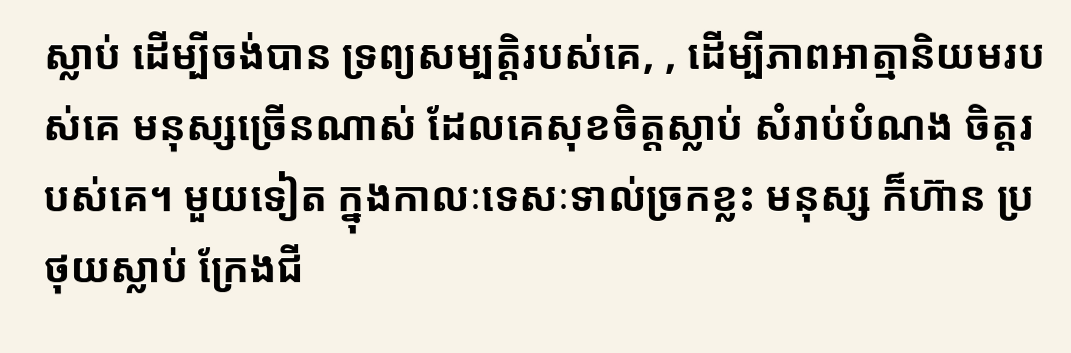ស្លាប់ ដើម្បីចង់បាន ទ្រព្យសម្បត្ដិរបស់គេ, , ដើម្បីភាពអាត្មានិយមរបស់គេ មនុស្សច្រើនណាស់ ដែលគេសុខចិត្ដស្លាប់ សំរាប់បំណង ចិត្ដរបស់គេ។ មួយទៀត ក្នុងកាលៈទេសៈទាល់ច្រកខ្លះ មនុស្ស ក៏ហ៊ាន ប្រថុយស្លាប់ ក្រែងជី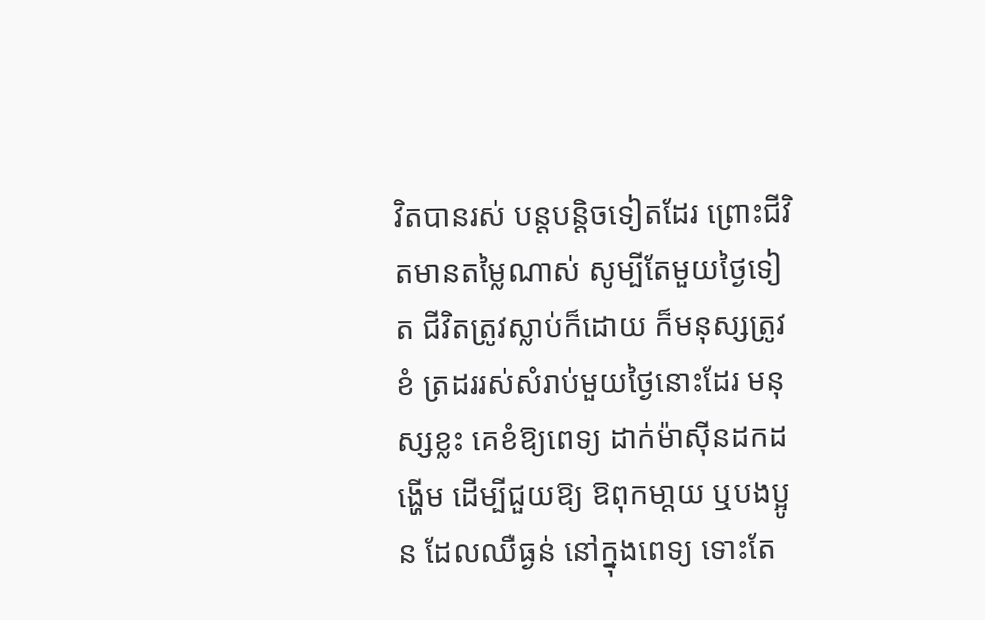វិតបានរស់ បន្ដបន្ដិចទៀតដែរ ព្រោះជីវិតមានតម្លៃណាស់ សូម្បីតែមួយថ្ងៃទៀត ជីវិតត្រូវស្លាប់ក៏ដោយ ក៏មនុស្សត្រូវខំ ត្រដររស់សំរាប់មួយថ្ងៃនោះដែរ មនុស្សខ្លះ គេខំឱ្យពេទ្យ ដាក់ម៉ាស៊ីនដកដង្ហើម ដើម្បីជួយឱ្យ ឱពុកមា្ដយ ឬបងប្អូន ដែលឈឺធ្ងន់ នៅក្នុងពេទ្យ ទោះតែ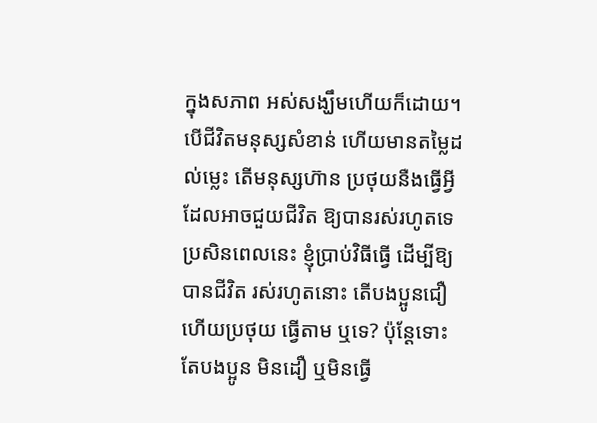ក្នុងសភាព អស់សង្ឃឹមហើយក៏ដោយ។
បើជីវិតមនុស្សសំខាន់ ហើយមានតម្លៃដល់ម្លេះ តើមនុស្សហ៊ាន ប្រថុយនឺងធ្វើអ្វី ដែលអាចជួយជីវិត ឱ្យបានរស់រហូតទេ ប្រសិនពេលនេះ ខ្ញុំប្រាប់វិធីធ្វើ ដើម្បីឱ្យបានជីវិត រស់រហូតនោះ តើបងប្អូនជឿ ហើយប្រថុយ ធ្វើតាម ឬទេ? ប៉ុន្ដែទោះតែបងប្អូន មិនដឿ ឬមិនធ្វើ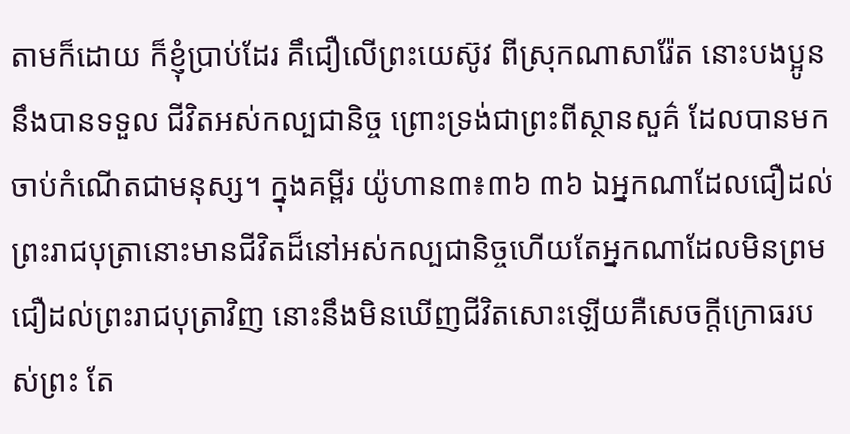តាមក៏ដោយ ក៏ខ្ញុំបា្រប់ដែរ គឹជឿលើព្រះយេស៊ូវ ពីស្រុកណាសារ៉ែត នោះបងប្អូន នឹងបានទទួល ជីវិតអស់កល្បជានិច្ច ព្រោះទ្រង់ជាព្រះពីស្ថានសួគ៌ ដែលបានមក ចាប់កំណើតជាមនុស្ស។ ក្នុងគម្ពីរ យ៉ូហាន៣៖៣៦ ៣៦ ឯអ្នកណាដែលជឿដល់ព្រះរាជបុត្រានោះមានជីវិតដ៏នៅអស់កល្បជានិច្ចហើយតែអ្នកណាដែលមិនព្រមជឿដល់ព្រះរាជបុត្រាវិញ នោះនឹងមិនឃើញជីវិតសោះឡើយគឺសេចក្តីក្រោធរបស់ព្រះ តែ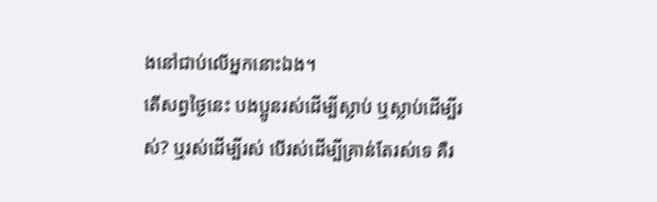ងនៅជាប់លើអ្នកនោះឯង។
តើសព្វថ្ងៃនេះ បងប្អូនរស់ដើម្បីស្លាប់ ឬស្លាប់ដើម្បីរស់? ឬរស់ដើម្បីរស់ បើរស់ដើម្បីគ្រាន់តែរស់ទេ គឺរ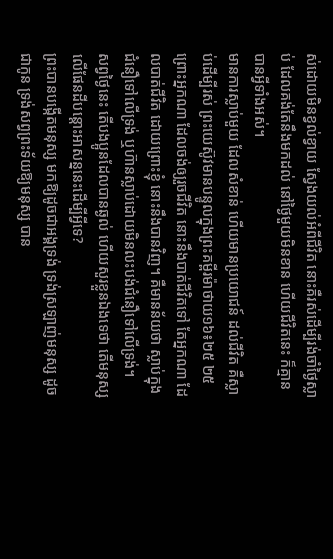ស់ដោយមិនខ្វល់ខ្វាយ ស្វែងយល់អំពីជីវិត នោះគឺរស់ដើម្បីរង់ចាំថ្ងៃស្លាប់ ដែលគង់តែនឹងមកដល់ នៅថ្ងៃមួយមិនខាន ហើយជីវិតនេះ ក៏គ្មានបានអ្វីទាំងអស់។
មានការស្លាប់មួយ ដែលសំខាន់ ហើយមានប្រយោជន៍ ដល់ជីវិត គឺស្លាប់ដើម្បីរស់ ព្រះយេស៊ូវមានបន្ទូលក្នុងព្រះគម្ពីរម៉ាថាយ១៦៖២៥ ២៥ ព្រោះអ្នកណា ដែលចង់ឲ្យរួចជីវិត នោះនឹងបាត់ជីវិតទៅ តែអ្នកណា ដែលបាត់ជីវិត ដោយព្រោះខ្ញុំ នោះនឹងបានវិញ។ គឺមានន័យថា ស្លាប់ក្នុងជំនឿទៅលើទ្រង់ ឬហ៊ានស្លាប់ដោយមិនលះបង់ជំនឿទៅលើទ្រង់។
សព្វថ្ងៃនេះ តើបងប្អូនដែលបានឆ្ងល់ ហើយសួរខ្លួនឯងទេថា តើមនុស្សលើផែនដីបន្ដោះអាសន្ននេះដើម្បីអ្វីទេ?
ព្រះបានបង្កើតមនុស្ស មកឱ្យដូចជាអង្គទ្រង់ ទ្រង់ស្រឡាញ់មនុស្ស ដូចជាកូន ទ្រង់សព្វព្រះទ័យឱ្យមនុស្ស បាន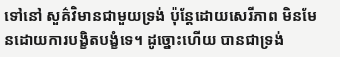ទៅនៅ សួគ៌វិមានជាមួយទ្រង់ ប៉ុន្ដែដោយសេរីភាព មិនមែនដោយការបង្ខិតបង្ខំទេ។ ដូច្នោះហើយ បានជាទ្រង់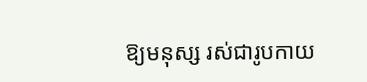ឱ្យមនុស្ស រស់ជារូបកាយ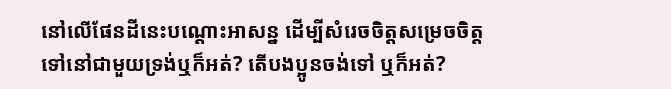នៅលើផែនដីនេះបណ្ដោះអាសន្ន ដើម្បីសំរេចចិត្ដសម្រេចចិត្ដ ទៅនៅជាមួយទ្រង់ឬក៏អត់? តើបងប្អូនចង់ទៅ ឬក៏អត់?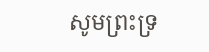សូមព្រះទ្រ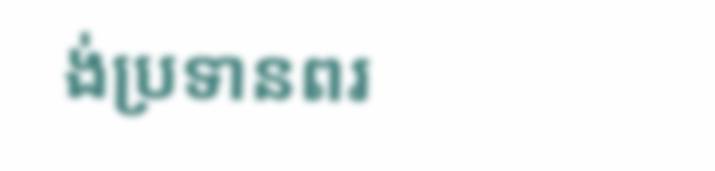ង់ប្រទានពរ